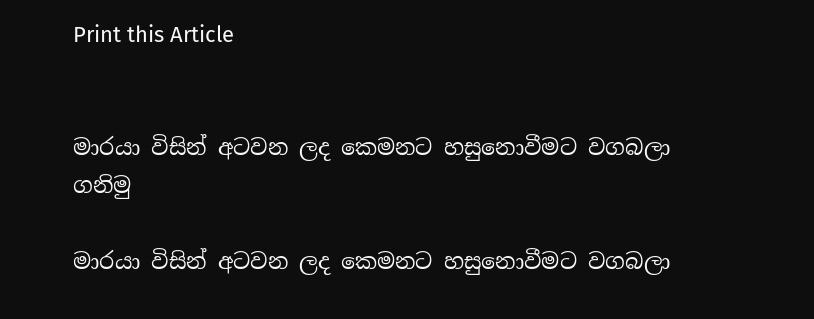Print this Article


මාරයා විසින් අටවන ලද කෙමනට හසුනොවීමට වගබලා ගනිමු

මාරයා විසින් අටවන ලද කෙමනට හසුනොවීමට වගබලා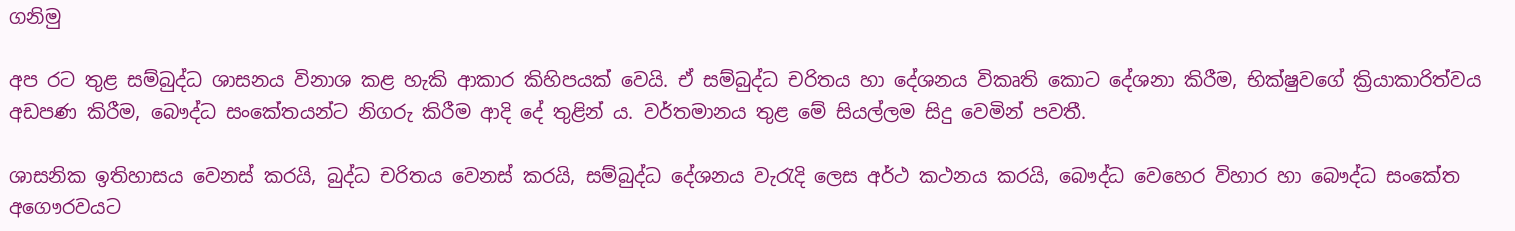ගනිමු

අප රට තුළ සම්බුද්ධ ශාසනය විනාශ කළ හැකි ආකාර කිහිපයක් වෙයි. ඒ සම්බුද්ධ චරිතය හා දේශනය විකෘති කොට දේශනා කිරීම, භික්ෂුවගේ ක්‍රියාකාරිත්වය අඩපණ කිරීම, බෞද්ධ සංකේතයන්ට නිගරු කිරීම ආදි දේ තුළින් ය. වර්තමානය තුළ මේ සියල්ලම සිදු වෙමින් පවතී.

ශාසනික ඉතිහාසය වෙනස් කරයි, බුද්ධ චරිතය වෙනස් කරයි, සම්බුද්ධ දේශනය වැරැදි ලෙස අර්ථ කථනය කරයි, බෞද්ධ වෙහෙර විහාර හා බෞද්ධ සංකේත අගෞරවයට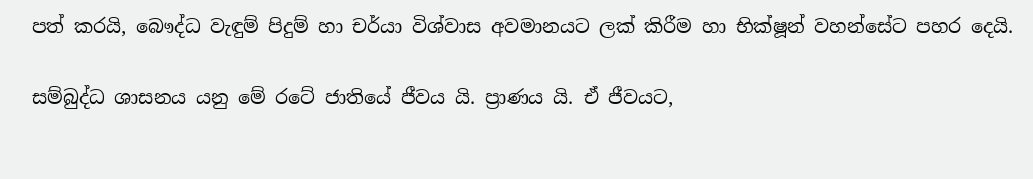පත් කරයි, බෞද්ධ වැඳුම් පිදුම් හා චර්යා විශ්වාස අවමානයට ලක් කිරීම හා භික්ෂූන් වහන්සේට පහර දෙයි.

සම්බුද්ධ ශාසනය යනු මේ රටේ ජාතියේ ජීවය යි. ප්‍රාණය යි. ඒ ජීවයට,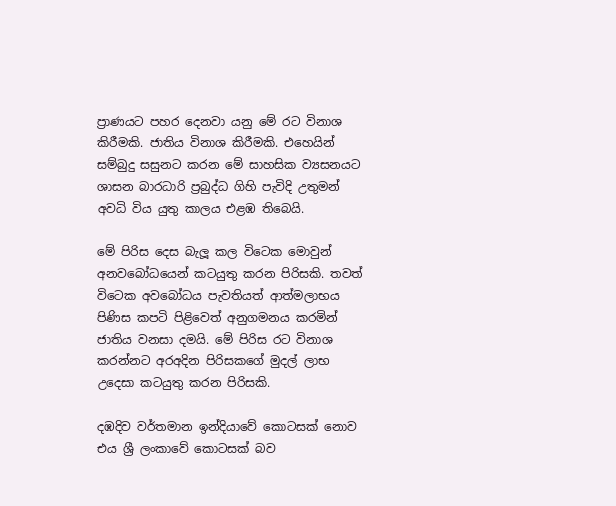ප්‍රාණයට පහර දෙනවා යනු මේ රට විනාශ කිරීමකි. ජාතිය විනාශ කිරීමකි. එහෙයින් සම්බුදු සසුනට කරන මේ සාහසික ව්‍යසනයට ශාසන බාරධාරි ප්‍රබුද්ධ ගිහි පැවිදි උතුමන් අවධි විය යුතු කාලය එළඹ තිබෙයි.

මේ පිරිස දෙස බැලූ කල විටෙක මොවුන් අනවබෝධයෙන් කටයුතු කරන පිරිසකි. තවත් විටෙක අවබෝධය පැවතියත් ආත්මලාභය පිණිස කපටි පිළිවෙත් අනුගමනය කරමින් ජාතිය වනසා දමයි. මේ පිරිස රට විනාශ කරන්නට අරඅදින පිරිසකගේ මුදල් ලාභ උදෙසා කටයුතු කරන පිරිසකි.

දඹදිව වර්තමාන ඉන්දියාවේ කොටසක් නොව එය ශ්‍රී ලංකාවේ කොටසක් බව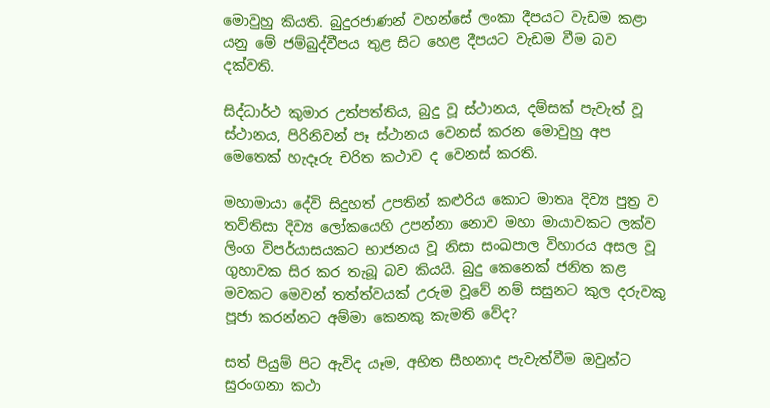මොවුහු කියති. බුදුරජාණන් වහන්සේ ලංකා දීපයට වැඩම කළා යනු මේ ජම්බුද්වීපය තුළ සිට හෙළ දීපයට වැඩම වීම බව දක්වති.

සිද්ධාර්ථ කුමාර උත්පත්තිය, බුදු වූ ස්ථානය, දම්සක් පැවැත් වූ ස්ථානය, පිරිනිවන් පෑ ස්ථානය වෙනස් කරන මොවුහු අප මෙතෙක් හැදෑරු චරිත කථාව ද වෙනස් කරති.

මහාමායා දේවි සිදුහත් උපතින් කළුරිය කොට මාතෘ දිව්‍ය පුත්‍ර ව තව්තිසා දිව්‍ය ලෝකයෙහි උපන්නා නොව මහා මායාවකට ලක්ව ලිංග විපර්යාසයකට භාජනය වූ නිසා සංඛපාල විහාරය අසල වූ ගුහාවක සිර කර තැබූ බව කියයි. බුදු කෙනෙක් ජනිත කළ මවකට මෙවන් තත්ත්වයක් උරුම වූවේ නම් සසුනට කුල දරුවකු පූජා කරන්නට අම්මා කෙනකු කැමති වේද?

සත් පියුම් පිට ඇවිද යෑම, අභිත සීහනාද පැවැත්වීම ඔවුන්ට සුරංගනා කථා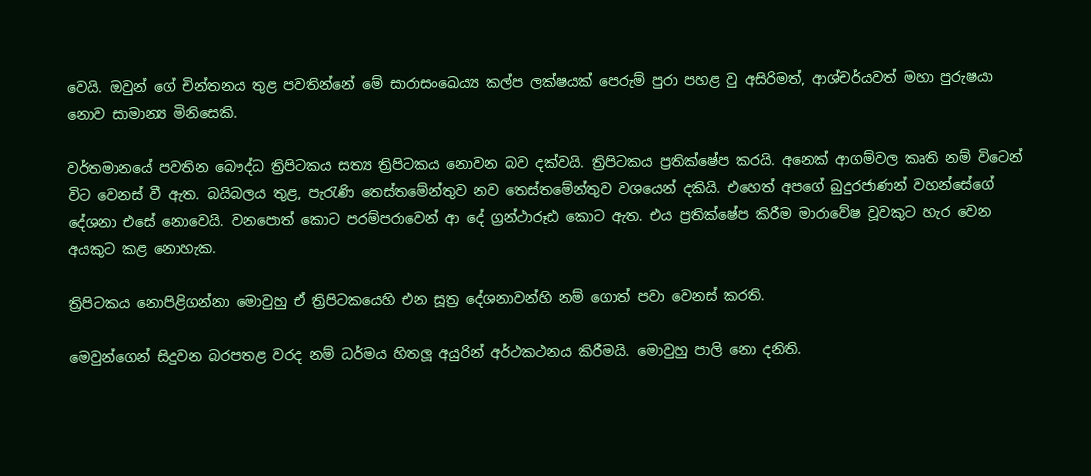වෙයි. ඔවුන් ගේ චින්තනය තුළ පවතින්නේ මේ සාරාසංඛෙය්‍ය කල්ප ලක්ෂයක් පෙරුම් පුරා පහළ වු අසිරිමත්, ආශ්චර්යවත් මහා පුරුෂයා නොව සාමාන්‍ය මිනිසෙකි.

වර්තමානයේ පවතින බෞද්ධ ත්‍රිපිටකය සත්‍ය ත්‍රිපිටකය නොවන බව දක්වයි. ත්‍රිපිටකය ප්‍රතික්ෂේප කරයි. අනෙක් ආගම්වල කෘති නම් විටෙන් විට වෙනස් වී ඇත. බයිබලය තුළ, පැරැණි තෙස්තමේන්තුව නව තෙස්තමේන්තුව වශයෙන් දකියි. එහෙත් අපගේ බුදුරජාණන් වහන්සේගේ දේශනා එසේ නොවෙයි. වනපොත් කොට පරම්පරාවෙන් ආ දේ ග්‍රන්ථාරූඪ කොට ඇත. එය ප්‍රතික්ෂේප කිරීම මාරාවේෂ වූවකුට හැර වෙන අයකුට කළ නොහැක.

ත්‍රිපිටකය නොපිළිගන්නා මොවුහු ඒ ත්‍රිපිටකයෙහි එන සූත්‍ර දේශනාවන්හි නම් ගොත් පවා වෙනස් කරති.

මෙවුන්ගෙන් සිදුවන බරපතළ වරද නම් ධර්මය හිතලූ අයුරින් අර්ථකථනය කිරීමයි. මොවුහු පාලි නො දනිති.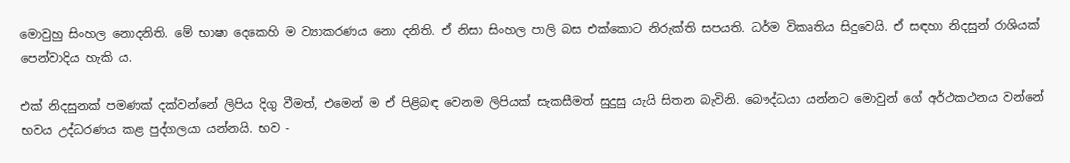මොවුහු සිංහල නොදනිති. මේ භාෂා දෙකෙහි ම ව්‍යාකරණය නො දනිති. ඒ නිසා සිංහල පාලි බස එක්කොට නිරුක්ති සපයති. ධර්ම විකෘතිය සිදුවෙයි. ඒ සඳහා නිදසුන් රාශියක් පෙන්වාදිය හැකි ය.

එක් නිදසුනක් පමණක් දක්වන්නේ ලිපිය දිගු වීමත්, එමෙන් ම ඒ පිළිබඳ වෙනම ලිපියක් සැකසීමත් සුදුසු යැයි සිතන බැවිනි. බෞද්ධයා යන්නට මොවුන් ගේ අර්ථකථනය වන්නේ භවය උද්ධරණය කළ පුද්ගලයා යන්නයි. භව -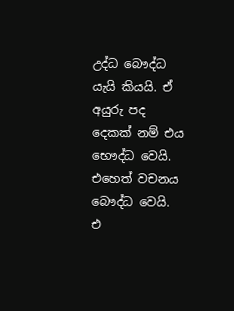උද්ධ බෞද්ධ යැයි කියයි. ඒ අයුරු පද දෙකක් නම් එය භෞද්ධ වෙයි. එහෙත් වචනය බෞද්ධ වෙයි. එ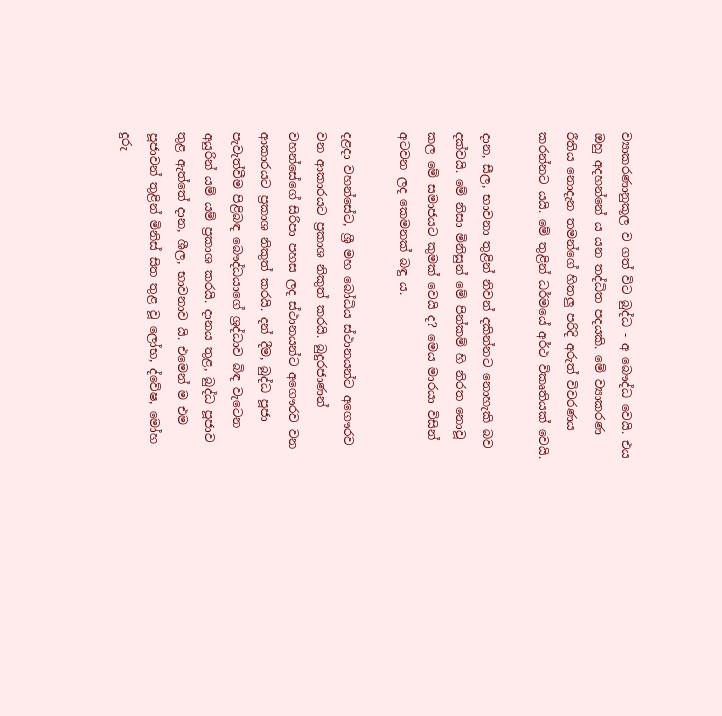ව්‍යාකරණානුකූල ව ගත් විට බුද්ධ - අ බෞද්ධ වෙයි. එය ඔහු අදහන්නේ ය යන තද්ධිත පදයකි. මේ ව්‍යාකරණ රීතිය නොදැන තමන්ගේ හිතලු පරිදි අරුත් විවරණය කරන්නට යයි. මේ තුළින් ධර්මයේ අර්ථ විකෘතියක් වෙයි.

දාන, සීල, භාවනා තුළින් නිවන් දකින්නට නොහැකි බව දක්වයි. මේ නිසා මිනිසුන් මේ පින්කම් හි නිරත නොවූ කල මේ සමාජයට කුමක් වෙයි ද? මෙය මාරයා විසින් අටවන ලද කෙමනක් බඳු ය.

දළදා වහන්සේට, ශ්‍රී මහ බෝධිය ස්ථානයන්ට අගෞරව වන ආකාරයට ප්‍රකාශ නිකුත් කරයි. බුදුරජාණන් වහන්සේගේ සිරිපා පහස ලද ස්ථානයන්ට අගෞරව වන ආකාරයට ප්‍රකාශ නිකුත් කරයි. දන් දීම, බුද්ධ පූජා පැවැත්වීම පිළිබඳ බෞද්ධයාගේ ශ්‍රද්ධාව බිඳ වැටෙන අයුරින් යම් යම් ප්‍රකාශ කරයි. දානය තුළ, බුද්ධ පූජාව තුළ ඇත්තේ දාන, ශීල, භාවනාව යි. එමෙන් ම එම පූජාවන් තුළින් මිනිස් සිත තුළ වූ ලෝභ, ද්වේෂ, මෝහ දුරු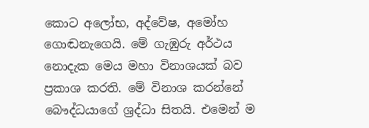කොට අලෝභ, අද්වේෂ, අමෝහ ගොඬනැගෙයි. මේ ගැඹුරු අර්ථය නොදැක මෙය මහා විනාශයක් බව ප්‍රකාශ කරති. මේ විනාශ කරන්නේ බෞද්ධයාගේ ශ්‍රද්ධා සිතයි. එමෙන් ම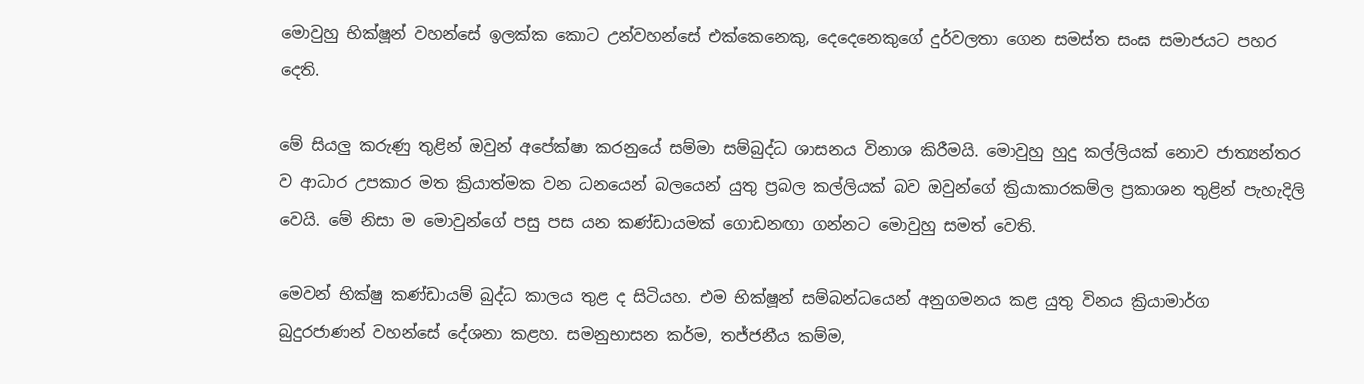මොවුහු භික්ෂූන් වහන්සේ ඉලක්ක කොට උන්වහන්සේ එක්කෙනෙකු, දෙදෙනෙකුගේ දුර්වලතා ගෙන සමස්ත සංඝ සමාජයට පහර දෙති.

මේ සියලු කරුණු තුළින් ඔවුන් අපේක්ෂා කරනුයේ සම්මා සම්බුද්ධ ශාසනය විනාශ කිරීමයි. මොවුහු හුදු කල්ලියක් නොව ජාත්‍යන්තර ව ආධාර උපකාර මත ක්‍රියාත්මක වන ධනයෙන් බලයෙන් යුතු ප්‍රබල කල්ලියක් බව ඔවුන්ගේ ක්‍රියාකාරකම්ල ප්‍රකාශන තුළින් පැහැදිලි වෙයි. මේ නිසා ම මොවුන්ගේ පසු පස යන කණ්ඩායමක් ගොඩනඟා ගන්නට මොවුහු සමත් වෙති.

මෙවන් භික්ෂු කණ්ඩායම් බුද්ධ කාලය තුළ ද සිටියහ. එම භික්ෂූන් සම්බන්ධයෙන් අනුගමනය කළ යුතු විනය ක්‍රියාමාර්ග බුදුරජාණන් වහන්සේ දේශනා කළහ. සමනුභාසන කර්ම, තජ්ජනීය කම්ම,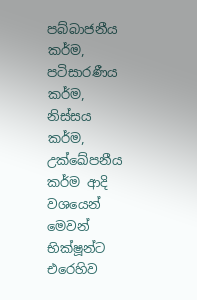පබ්බාජනීය කර්ම, පටිසාරණීය කර්ම, නිස්සය කර්ම, උක්ඛේපනීය කර්ම ආදි වශයෙන් මෙවන් භික්ෂූන්ට එරෙහිව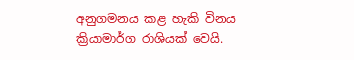අනුගමනය කළ හැකි විනය ක්‍රියාමාර්ග රාශියක් වෙයි.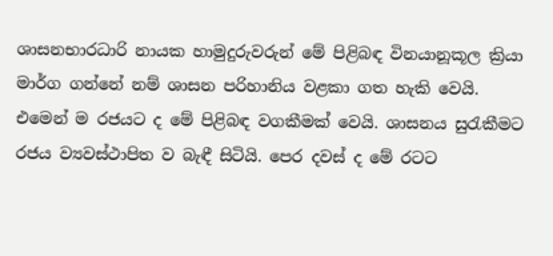ශාසනභාරධාරි නායක හාමුදුරුවරුන් මේ පිළිබඳ විනයානූකූල ක්‍රියා මාර්ග ගන්නේ නම් ශාසන පරිහානිය වළකා ගත හැකි වෙයි. එමෙන් ම රජයට ද මේ පිළිබඳ වගකීමක් වෙයි. ශාසනය සුරැකීමට රජය ව්‍යවස්ථාපිත ව බැඳී සිටියි. පෙර දවස් ද මේ රටට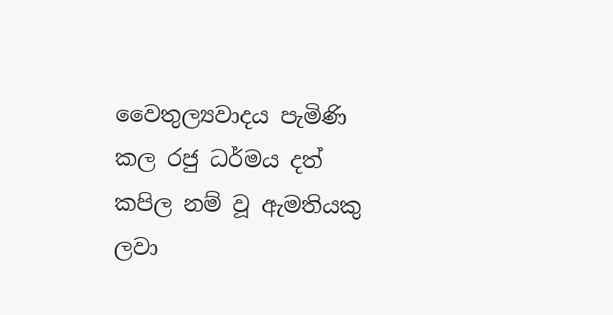වෛතුල්‍යවාදය පැමිණි කල රජු ධර්මය දත් කපිල නම් වූ ඇමතියකු ලවා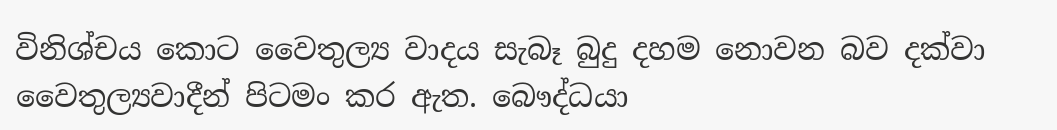විනිශ්චය කොට වෛතුල්‍ය වාදය සැබෑ බුදු දහම නොවන බව දක්වා වෛතුල්‍යවාදීන් පිටමං කර ඇත. බෞද්ධයා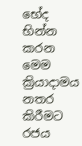භේද භින්න කරන මෙම ක්‍රියාදාමය නතර කිරීමට රජය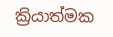ක්‍රියාත්මක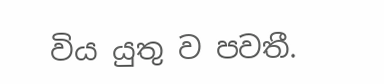විය යුතු ව පවතී.